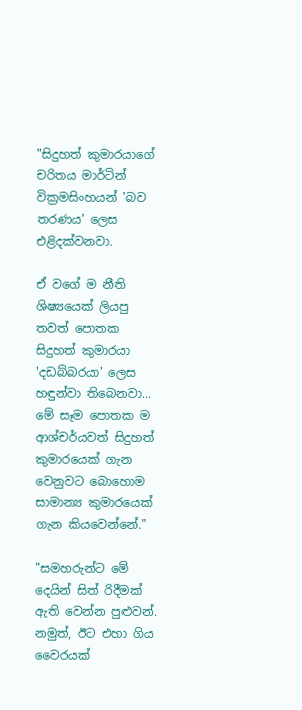"සිදුහත් කුමාරයාගේ චරිතය මාර්ටින් වික්‍රමසිංහයන් 'බව තරණය' ලෙස එළිදක්වනවා.

ඒ වගේ ම නීති ශිෂ්‍යයෙක් ලියපු තවත් පොතක සිදුහත් කුමාරයා 'දඩබ්බරයා' ලෙස හඳුන්වා තිබෙනවා... මේ සෑම පොතක ම ආශ්චර්යවත් සිදුහත් කුමාරයෙක් ගැන වෙනුවට බොහොම සාමාන්‍ය කුමාරයෙක් ගැන කියවෙන්නේ."

"සමහරුන්ට මේ දෙයින් සිත් රිදීමක් ඇති වෙන්න පුළුවන්. නමුත්, ඊට එහා ගිය වෛරයක්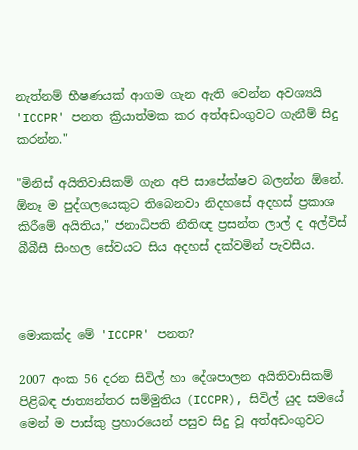නැත්නම් භීෂණයක් ආගම ගැන ඇති වෙන්න අවශ්‍යයි 'ICCPR' පනත ක්‍රියාත්මක කර අත්අඩංගුවට ගැනීම් සිදු කරන්න."

"මිනිස් අයිතිවාසිකම් ගැන අපි සාපේක්ෂව බලන්න ඕනේ. ඕනෑ ම පුද්ගලයෙකුට තිබෙනවා නිදහසේ අදහස් ප්‍රකාශ කිරීමේ අයිතිය," ජනාධිපති නීතිඥ ප්‍රසන්ත ලාල් ද අල්විස් බීබීසී සිංහල සේවයට සිය අදහස් දක්වමින් පැවසීය.



මොකක්ද මේ 'ICCPR' පනත?

2007 අංක 56 දරන සිවිල් හා දේශපාලන අයිතිවාසිකම් පිළිබඳ ජාත්‍යන්තර සම්මුතිය (ICCPR), සිවිල් යුද සමයේ මෙන් ම පාස්කු ප්‍රහාරයෙන් පසුව සිදු වූ අත්අඩංගුවට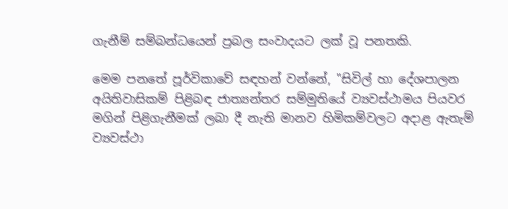ගැනීම් සම්බන්ධයෙන් ප්‍රබල සංවාදයට ලක් වූ පනතකි.

මෙම පනතේ පූර්විකාවේ සඳහන් වන්නේ, "සිවිල් හා දේශපාලන අයිතිවාසිකම් පිළිබඳ ජාත්‍යන්තර සම්මුතියේ ව්‍යවස්ථාමය පියවර මගින් පිළිගැනීමක් ලබා දී නැති මානව හිමිකම්වලට අදාළ ඇතැම් ව්‍යවස්ථා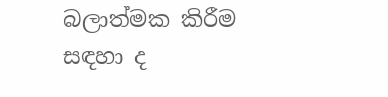බලාත්මක කිරීම සඳහා ද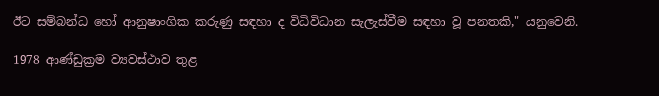ඊට සම්බන්ධ හෝ ආනුෂාංගික කරුණු සඳහා ද විධිවිධාන සැලැස්වීම සඳහා වූ පනතකි," යනුවෙනි.

1978 ආණ්ඩුක්‍රම ව්‍යවස්ථාව තුළ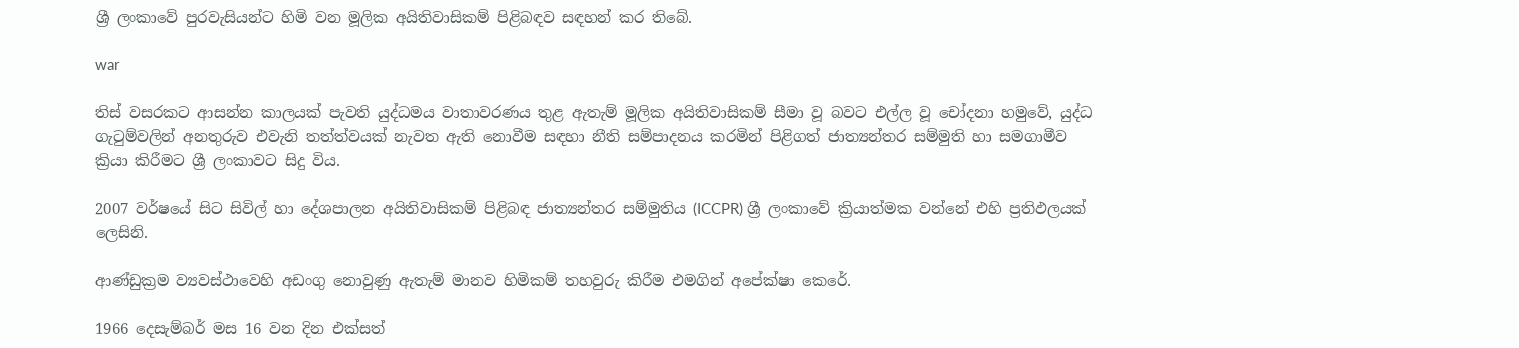ශ්‍රී ලංකාවේ පුරවැසියන්ට හිමි වන මූලික අයිතිවාසිකම් පිළිබඳව සඳහන් කර තිබේ.

war

තිස් වසරකට ආසන්න කාලයක් පැවති යුද්ධමය වාතාවරණය තුළ ඇතැම් මූලික අයිතිවාසිකම් සීමා වූ බවට එල්ල වූ චෝදනා හමුවේ, යුද්ධ ගැටුම්වලින් අනතුරුව එවැනි තත්ත්වයක් නැවත ඇති නොවීම සඳහා නීති සම්පාදනය කරමින් පිළිගත් ජාත්‍යන්තර සම්මුති හා සමගාමීව ක්‍රියා කිරීමට ශ්‍රී ලංකාවට සිදු විය.

2007 වර්ෂයේ සිට සිවිල් හා දේශපාලන අයිතිවාසිකම් පිළිබඳ ජාත්‍යන්තර සම්මුතිය (ICCPR) ශ්‍රී ලංකාවේ ක්‍රියාත්මක වන්නේ එහි ප්‍රතිඵලයක් ලෙසිනි.

ආණ්ඩුක්‍රම ව්‍යවස්ථාවෙහි අඩංගු නොවුණු ඇතැම් මානව හිමිකම් තහවුරු කිරීම එමගින් අපේක්ෂා කෙරේ.

1966 දෙසැම්බර් මස 16 වන දින එක්සත්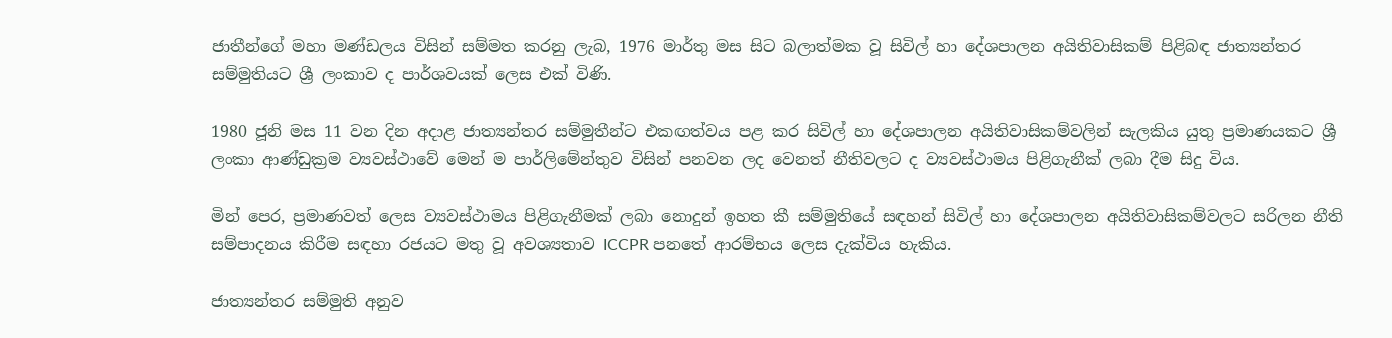ජාතීන්ගේ මහා මණ්ඩලය විසින් සම්මත කරනු ලැබ, 1976 මාර්තු මස සිට බලාත්මක වූ සිවිල් හා දේශපාලන අයිතිවාසිකම් පිළිබඳ ජාත්‍යන්තර සම්මුතියට ශ්‍රී ලංකාව ද පාර්ශවයක් ලෙස එක් විණි.

1980 ජූනි මස 11 වන දින අදාළ ජාත්‍යන්තර සම්මුතීන්ට එකඟත්වය පළ කර සිවිල් හා දේශපාලන අයිතිවාසිකම්වලින් සැලකිය යුතු ප්‍රමාණයකට ශ්‍රී ලංකා ආණ්ඩුක්‍රම ව්‍යවස්ථාවේ මෙන් ම පාර්ලිමේන්තුව විසින් පනවන ලද වෙනත් නීතිවලට ද ව්‍යවස්ථාමය පිළිගැනීක් ලබා දීම සිදු විය.

මින් පෙර, ප්‍රමාණවත් ලෙස ව්‍යවස්ථාමය පිළිගැනීමක් ලබා නොදුන් ඉහත කී සම්මුතියේ සඳහන් සිවිල් හා දේශපාලන අයිතිවාසිකම්වලට සරිලන නීති සම්පාදනය කිරීම සඳහා රජයට මතු වූ අවශ්‍යතාව ICCPR පනතේ ආරම්භය ලෙස දැක්විය හැකිය.

ජාත්‍යන්තර සම්මුති අනුව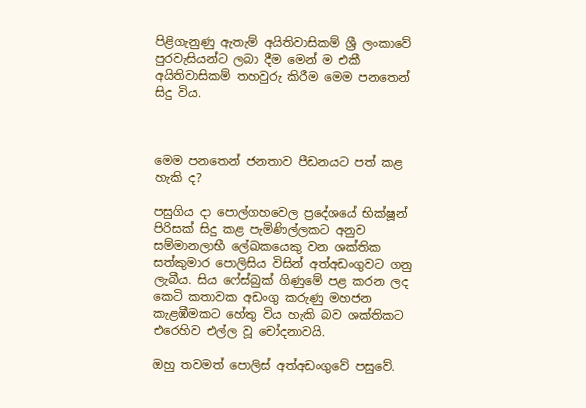පිළිගැනුණු ඇතැම් අයිතිවාසිකම් ශ්‍රී ලංකාවේ පුරවැසියන්ට ලබා දීම මෙන් ම එකී අයිතිවාසිකම් තහවුරු කිරීම මෙම පනතෙන් සිදු විය.



මෙම පනතෙන් ජනතාව පීඩනයට පත් කළ හැකි ද?

පසුගිය දා පොල්ගහවෙල ප්‍රදේශයේ භික්ෂූන් පිරිසක් සිදු කළ පැමිණිල්ලකට අනුව සම්මානලාභී ලේඛකයෙකු වන ශක්තික සත්කුමාර පොලිසිය විසින් අත්අඩංගුවට ගනු ලැබීය. සිය ෆේස්බුක් ගිණුමේ පළ කරන ලද කෙටි කතාවක අඩංගු කරුණු මහජන කැළඹීමකට හේතු විය හැකි බව ශක්තිකට එරෙහිව එල්ල වූ චෝදනාවයි.

ඔහු තවමත් පොලිස් අත්අඩංගුවේ පසුවේ.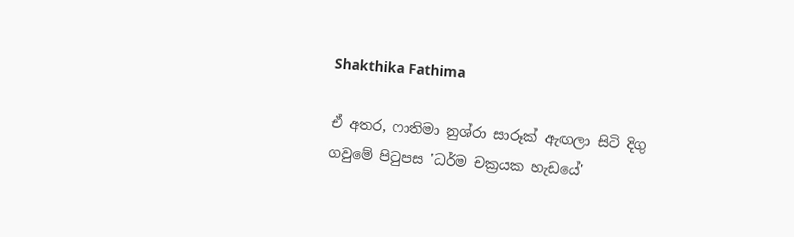Shakthika Fathima

ඒ අතර, ෆාතිමා නුශ්රා සාරූක් ඇඟලා සිටි දිගු ගවුමේ පිටුපස 'ධර්ම චක්‍රයක හැඩයේ'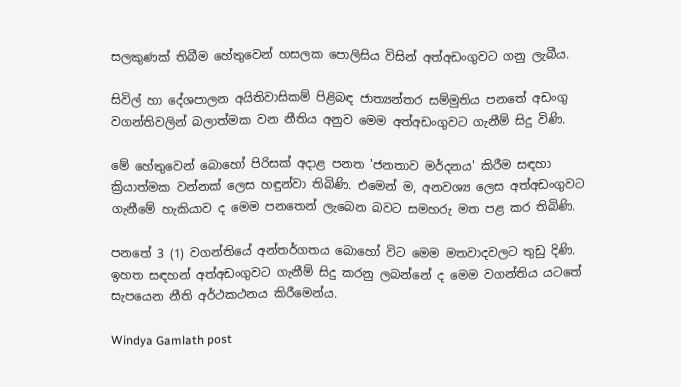සලකුණක් තිබීම හේතුවෙන් හසලක පොලිසිය විසින් අත්අඩංගුවට ගනු ලැබීය.

සිවිල් හා දේශපාලන අයිතිවාසිකම් පිළිබඳ ජාත්‍යන්තර සම්මුතිය පනතේ අඩංගු වගන්තිවලින් බලාත්මක වන නීතිය අනුව මෙම අත්අඩංගුවට ගැනීම් සිදු විණි.

මේ හේතුවෙන් බොහෝ පිරිසක් අදාළ පනත 'ජනතාව මර්දනය' කිරීම සඳහා ක්‍රියාත්මක වන්නක් ලෙස හඳුන්වා තිබිණි. එමෙන් ම, අනවශ්‍ය ලෙස අත්අඩංගුවට ගැනීමේ හැකියාව ද මෙම පනතෙන් ලැබෙන බවට සමහරු මත පළ කර තිබිණි.

පනතේ 3 (1) වගන්තියේ අන්තර්ගතය බොහෝ විට මෙම මතවාදවලට තුඩු දිණි. ඉහත සඳහන් අත්අඩංගුවට ගැනීම් සිදු කරනු ලබන්නේ ද මෙම වගන්තිය යටතේ සැපයෙන නීති අර්ථකථනය කිරීමෙන්ය.

Windya Gamlath post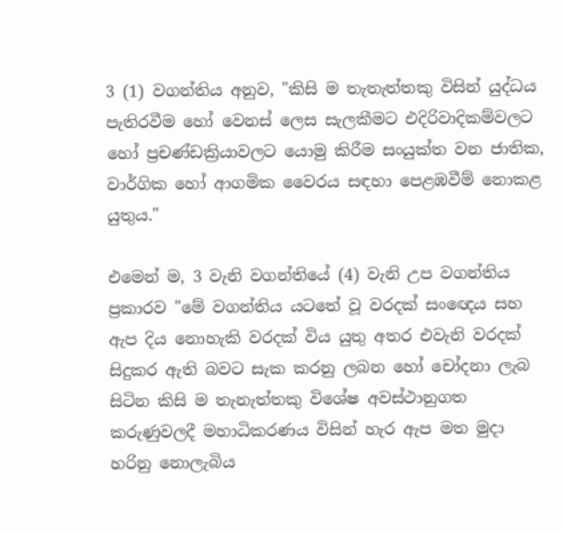3 (1) වගන්තිය අනුව, "කිසි ම තැතැත්තකු විසින් යුද්ධය පැතිරවීම හෝ වෙනස් ලෙස සැලකීමට එදිරිවාදිකම්වලට හෝ ප්‍රචණ්ඩක්‍රියාවලට යොමු කිරීම සංයුක්ත වන ජාතික, වාර්ගික හෝ ආගමික වෛරය සඳහා පෙළඹවීම් නොකළ යුතුය."

එමෙන් ම, 3 වැනි වගන්තියේ (4) වැනි උප වගන්තිය ප්‍රකාරව "මේ වගන්තිය යටතේ වූ වරදක් සංඥෙය සහ ඇප දිය නොහැකි වරදක් විය යුතු අතර එවැනි වරදක් සිදුකර ඇති බවට සැක කරනු ලබන හෝ චෝදනා ලැබ සිටින කිසි ම තැනැත්තකු විශේෂ අවස්ථානුගත කරුණුවලදී මහාධිකරණය විසින් හැර ඇප මත මුදා හරිනු නොලැබිය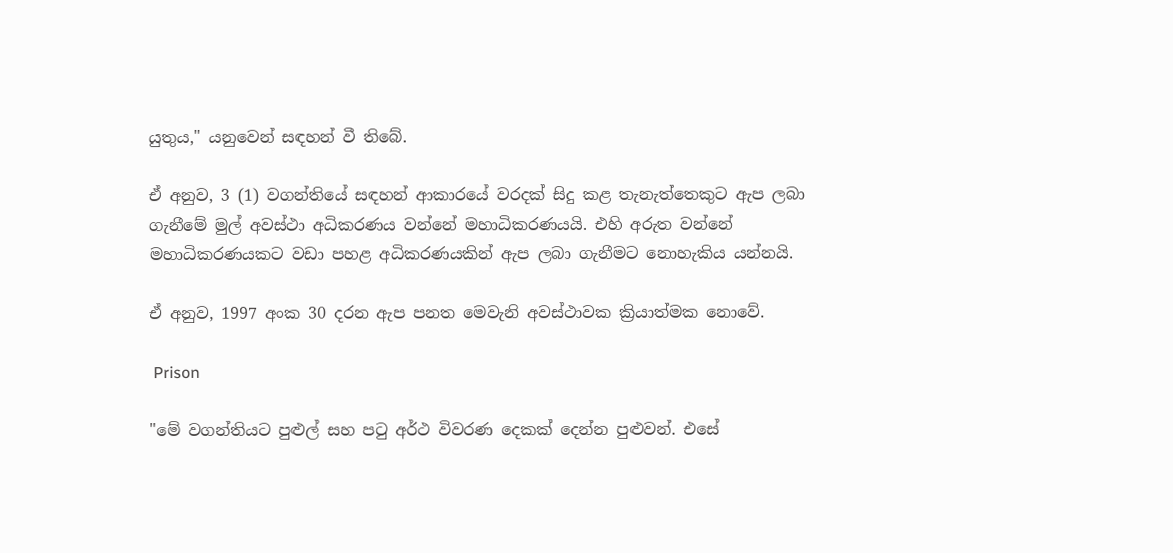යුතුය," යනුවෙන් සඳහන් වී තිබේ.

ඒ අනුව, 3 (1) වගන්තියේ සඳහන් ආකාරයේ වරදක් සිදු කළ තැනැත්තෙකුට ඇප ලබා ගැනීමේ මුල් අවස්ථා අධිකරණය වන්නේ මහාධිකරණයයි. එහි අරුත වන්නේ මහාධිකරණයකට වඩා පහළ අධිකරණයකින් ඇප ලබා ගැනීමට නොහැකිය යන්නයි.

ඒ අනුව, 1997 අංක 30 දරන ඇප පනත මෙවැනි අවස්ථාවක ක්‍රියාත්මක නොවේ.

 Prison

"මේ වගන්තියට පුළුල් සහ පටු අර්ථ විවරණ දෙකක් දෙන්න පුළුවන්. එසේ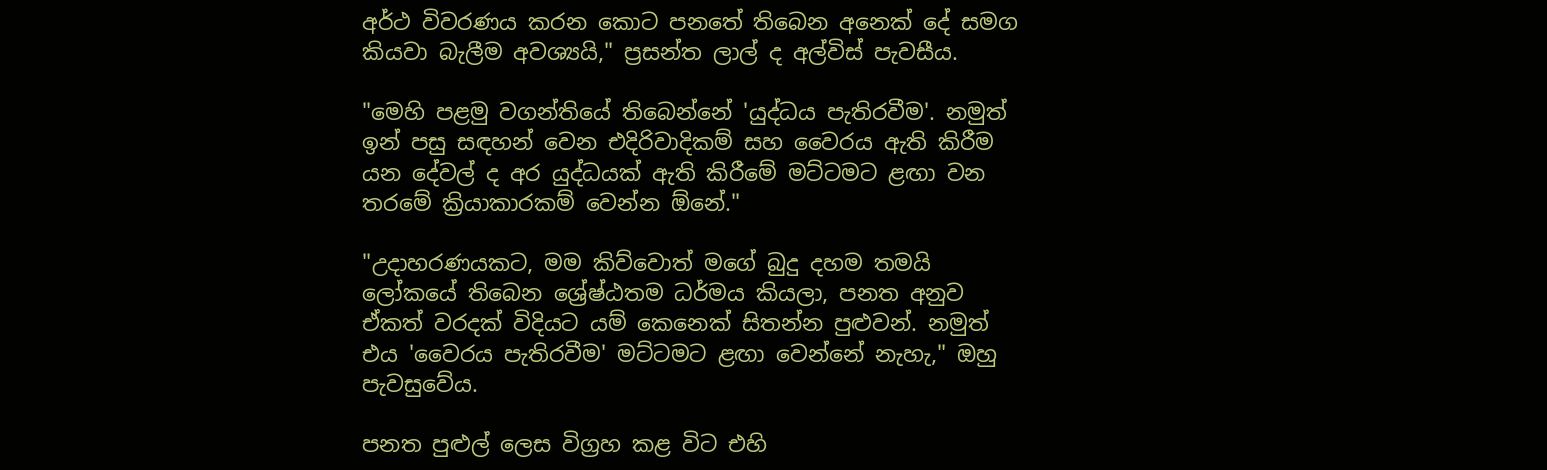අර්ථ විවරණය කරන කොට පනතේ තිබෙන අනෙක් දේ සමග කියවා බැලීම අවශ්‍යයි," ප්‍රසන්ත ලාල් ද අල්විස් පැවසීය.

"මෙහි පළමු වගන්තියේ තිබෙන්නේ 'යුද්ධය පැතිරවීම'. නමුත් ඉන් පසු සඳහන් වෙන එදිරිවාදිකම් සහ වෛරය ඇති කිරීම යන දේවල් ද අර යුද්ධයක් ඇති කිරීමේ මට්ටමට ළඟා වන තරමේ ක්‍රියාකාරකම් වෙන්න ඕනේ."

"උදාහරණයකට, මම කිව්වොත් මගේ බුදු දහම තමයි ලෝකයේ තිබෙන ශ්‍රේෂ්ඨතම ධර්මය කියලා, පනත අනුව ඒකත් වරදක් විදියට යම් කෙනෙක් සිතන්න පුළුවන්. නමුත් එය 'වෛරය පැතිරවීම' මට්ටමට ළඟා වෙන්නේ නැහැ," ඔහු පැවසුවේය.

පනත පුළුල් ලෙස විග්‍රහ කළ විට එහි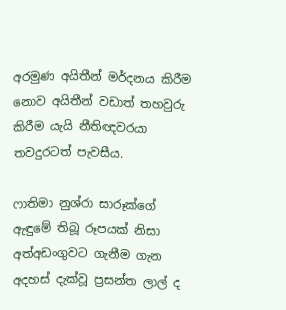අරමුණ අයිතීන් මර්දනය කිරීම නොව අයිතීන් වඩාත් තහවුරු කිරීම යැයි නීතිඥවරයා තවදුරටත් පැවසීය.

ෆාතිමා නුශ්රා සාරූක්ගේ ඇඳුමේ තිබූ රූපයක් නිසා අත්අඩංගුවට ගැනීම ගැන අදහස් දැක්වූ ප්‍රසන්ත ලාල් ද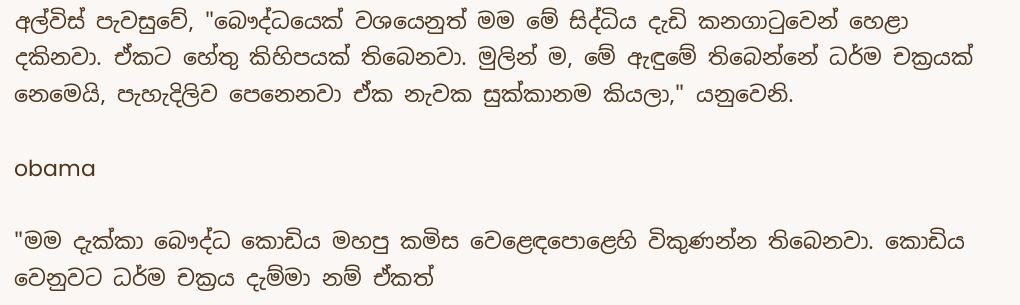අල්විස් පැවසුවේ, "බෞද්ධයෙක් වශයෙනුත් මම මේ සිද්ධිය දැඩි කනගාටුවෙන් හෙළා දකිනවා. ඒකට හේතු කිහිපයක් තිබෙනවා. මුලින් ම, මේ ඇඳුමේ තිබෙන්නේ ධර්ම චක්‍රයක් නෙමෙයි, පැහැදිලිව පෙනෙනවා ඒක නැවක සුක්කානම කියලා," යනුවෙනි.

obama

"මම දැක්කා බෞද්ධ කොඩිය මහපු කමිස වෙළෙඳපොළෙහි විකුණන්න තිබෙනවා. කොඩිය වෙනුවට ධර්ම චක්‍රය දැම්මා නම් ඒකත්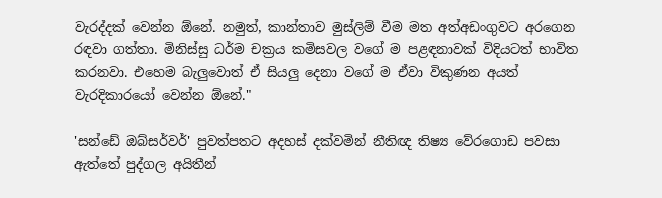වැරද්දක් වෙන්න ඕනේ. නමුත්, කාන්තාව මුස්ලිම් වීම මත අත්අඩංගුවට අරගෙන රඳවා ගත්තා. මිනිස්සු ධර්ම චක්‍රය කමිසවල වගේ ම පළඳනාවක් විදියටත් භාවිත කරනවා. එහෙම බැලුවොත් ඒ සියලු දෙනා වගේ ම ඒවා විකුණන අයත් වැරදිකාරයෝ වෙන්න ඕනේ."

'සන්ඩේ ඔබ්සර්වර්' පුවත්පතට අදහස් දක්වමින් නීතිඥ තිෂ්‍ය වේරගොඩ පවසා ඇත්තේ පුද්ගල අයිතීන්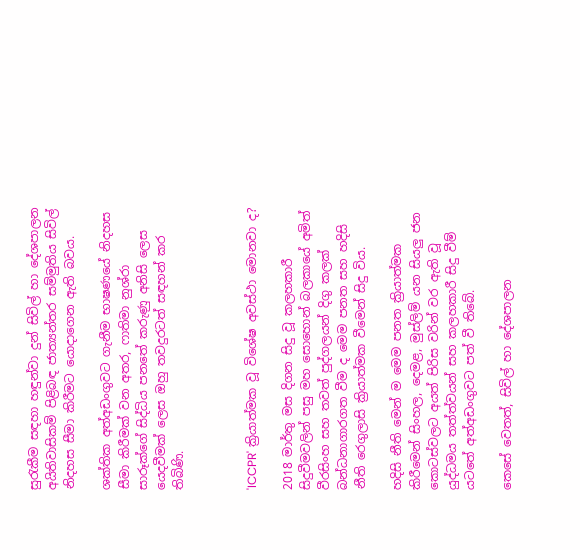සුරැකීම සඳහා හඳුන්වා දුන් සිවිල් හා දේශපාලන අයිතිවාසිකම් පිළිබඳ ජාත්‍යන්තර සම්මුතිය සිවිල් නිදහස සීමා කිරීමට යොදාගෙන ඇති බවය.

ශක්තික අත්අඩංගුවට ගැනීම භාෂණයේ නිදහස සීමා කිරීමක් වන අතර, ෆාතිමා නුශ්රා සාරූක්ගේ සිද්ධිය පනතේ කරුණු අනිසි ලෙස යෙදවීමක් ලෙස ඔහු තවදුරටත් සඳහන් කර තිබිණි.



'ICCPR' ක්‍රියාත්මක වූ විශේෂ අවස්ථා මොනවා ද?

2018 මාර්තු මස දිගන සිදු වූ කලහකාරී සිදුවීමවලින් පසු මහ සොහොන් බලකායේ අමිත් වීරසිංහ සහ තවත් පුද්ගලයන් දිගු කලක් බන්ධනාගාරගත වීම ද මෙම පනත සහ හදිසි නීති රෙගුලාසි ක්‍රියාත්මක වීමෙන් සිදු විය.

හදිසි නීති මෙන් ම මෙම පනත ක්‍රියාත්මක කිරීමෙන් සිංහල, දෙමළ, මුස්ලිම් යන සියලු ජන කොටස්වලට අයත් පිරිස වරින් වර ඇති වූ යුද්ධමය තත්ත්වයන් සහ කලහකාරී සිදු වීම් යටතේ අත්අඩංගුවට පත් වී තිබේ.

කෙසේ වෙතත්, සිවිල් හා දේශපාලන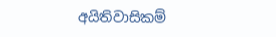අයිතිවාසිකම්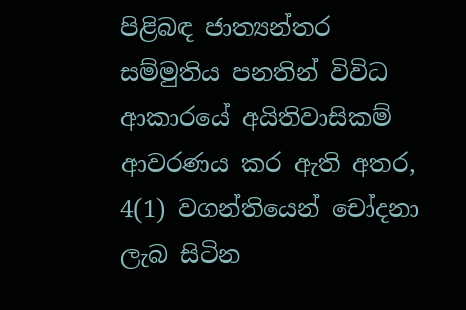පිළිබඳ ජාත්‍යන්තර සම්මුතිය පනතින් විවිධ ආකාරයේ අයිතිවාසිකම් ආවරණය කර ඇති අතර, 4(1) වගන්තියෙන් චෝදනා ලැබ සිටින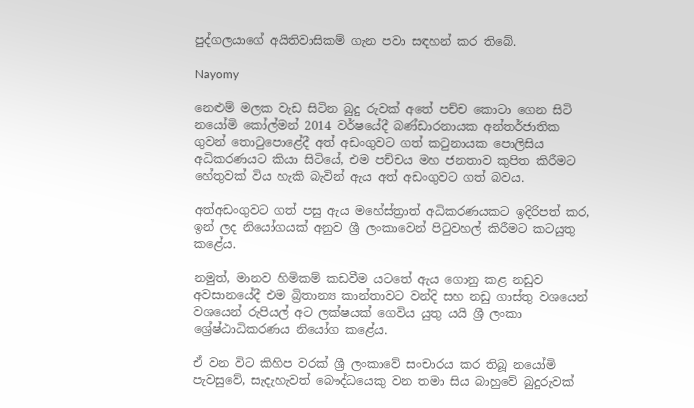පුද්ගලයාගේ අයිතිවාසිකම් ගැන පවා සඳහන් කර තිබේ.

Nayomy

නෙළුම් මලක වැඩ සිටින බුදු රුවක් අතේ පච්ච කොටා ගෙන සිටි නයෝමි කෝල්මන් 2014 වර්ෂයේදී බණ්ඩාරනායක අන්තර්ජාතික ගුවන් තොටුපොළේදී අත් අඩංගුවට ගත් කටුනායක පොලිසිය අධිකරණයට කියා සිටියේ, එම පච්චය මහ ජනතාව කුපිත කිරීමට හේතුවක් විය හැකි බැවින් ඇය අත් අඩංගුවට ගත් බවය.

අත්අඩංගුවට ගත් පසු ඇය මහේස්ත්‍රාත් අධිකරණයකට ඉදිරිපත් කර, ඉන් ලද නියෝගයක් අනුව ශ්‍රී ලංකාවෙන් පිටුවහල් කිරීමට කටයුතු ක‍ළේය.

නමුත්, මානව හිමිකම් කඩවීම යටතේ ඇය ගොනු කළ නඩුව අවසානයේදී එම බ්‍රිතාන්‍ය කාන්තාවට වන්දි සහ නඩු ගාස්තු වශයෙන් වශයෙන් රුපියල් අට ලක්ෂයක් ගෙවිය යුතු යයි ශ්‍රී ලංකා ශ්‍රේෂ්ඨාධිකරණය නියෝග කළේය.

ඒ වන විට කිහිප වරක් ශ්‍රී ලංකාවේ සංචාරය කර තිබූ නයෝමි පැවසුවේ, සැදැහැවත් බෞද්ධයෙකු වන තමා සිය බාහුවේ බුදුරුවක්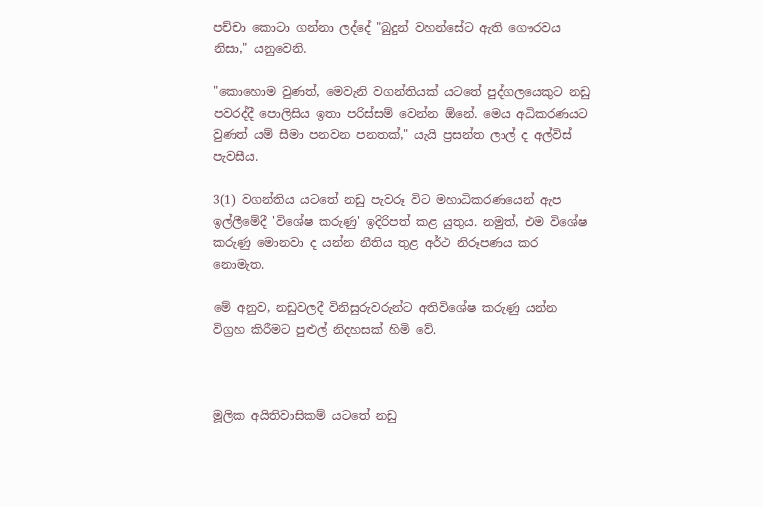පච්චා කොටා ගන්නා ලද්දේ "බුදුන් වහන්සේට ඇති ගෞරවය නිසා," යනුවෙනි.

"කොහොම වුණත්, මෙවැනි වගන්තියක් යටතේ පුද්ගලයෙකුට නඩු පවරද්දී පොලිසිය ඉතා පරිස්සම් වෙන්න ඕනේ. මෙය අධිකරණයට වුණත් යම් සීමා පනවන පනතක්," යැයි ප්‍රසන්ත ලාල් ද අල්විස් පැවසීය.

3(1) වගන්තිය යටතේ නඩු පැවරූ විට මහාධිකරණයෙන් ඇප ඉල්ලීමේදී 'විශේෂ කරුණු' ඉදිරිපත් කළ යුතුය. නමුත්, එම විශේෂ කරුණු මොනවා ද යන්න නීතිය තුළ අර්ථ නිරූපණය කර නොමැත.

මේ අනුව, නඩුවලදී විනිසුරුවරුන්ට අතිවිශේෂ කරුණු යන්න විග්‍රහ කිරීමට පුළුල් නිදහසක් හිමි වේ.



මූලික අයිතිවාසිකම් යටතේ නඩු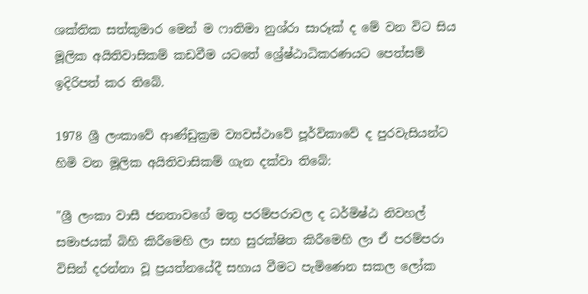ශක්තික සත්කුමාර මෙන් ම ෆාතිමා නුශ්රා සාරූක් ද මේ වන විට සිය මූලික අයිතිවාසිකම් කඩවීම යටතේ ශ්‍රේෂ්ඨාධිකරණයට පෙත්සම් ඉදිරිපත් කර තිබේ.

1978 ශ්‍රී ලංකාවේ ආණ්ඩුක්‍රම ව්‍යවස්ථාවේ පූර්විකාවේ ද පුරවැසියන්ට හිමි වන මූලික අයිතිවාසිකම් ගැන දක්වා තිබේ:

"ශ්‍රී ලංකා වාසී ජනතාවගේ මතු පරම්පරාවල ද ධර්මිෂ්ඨ නිවහල් සමාජයක් බිහි කිරීමෙහි ලා සහ සුරක්ෂිත කිරීමෙහි ලා ඒ පරම්පරා විසින් දරන්නා වූ ප්‍රයත්නයේදී සහාය වීමට පැමිණෙන සකල ලෝක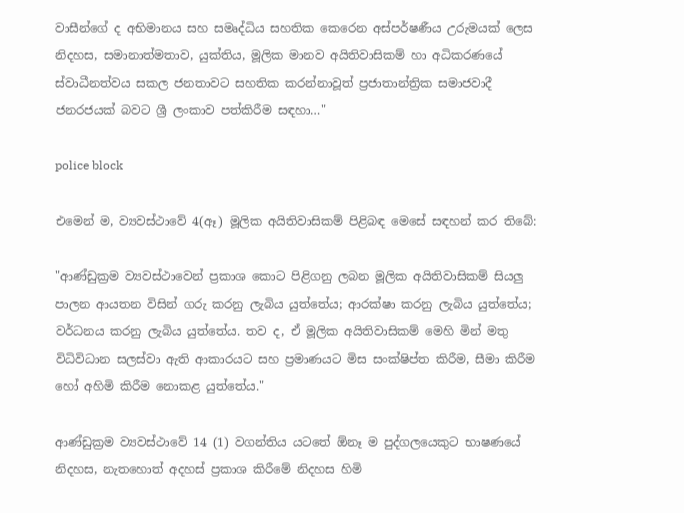වාසීන්ගේ ද අභිමානය සහ සමෘද්ධිය සහතික කෙරෙන අස්පර්ෂණීය උරුමයක් ලෙස නිදහස, සමානාත්මතාව, යුක්තිය, මූලික මානව අයිතිවාසිකම් හා අධිකරණයේ ස්වාධීනත්වය සකල ජනතාවට සහතික කරන්නාවූත් ප්‍රජාතාන්ත්‍රික සමාජවාදී ජනරජයක් බවට ශ්‍රී ලංකාව පත්කිරීම සඳහා…"

police block

එමෙන් ම, ව්‍යවස්ථාවේ 4(ඈ) මූලික අයිතිවාසිකම් පිළිබඳ මෙසේ සඳහන් කර තිබේ:

"ආණ්ඩුක්‍රම ව්‍යවස්ථාවෙන් ප්‍රකාශ කොට පිළිගනු ලබන මූලික අයිතිවාසිකම් සියලු පාලන ආයතන විසින් ගරු කරනු ලැබිය යුත්තේය; ආරක්ෂා කරනු ලැබිය යුත්තේය; වර්ධනය කරනු ලැබිය යුත්තේය. තව ද, ඒ මූලික අයිතිවාසිකම් මෙහි මින් මතු විධිවිධාන සලස්වා ඇති ආකාරයට සහ ප්‍රමාණයට මිස සංක්ෂිප්ත කිරීම, සීමා කිරීම හෝ අහිමි කිරීම නොකළ යුත්තේය."

ආණ්ඩුක්‍රම ව්‍යවස්ථාවේ 14 (1) වගන්තිය යටතේ ඕනෑ ම පුද්ගලයෙකුට භාෂණයේ නිදහස, නැතහොත් අදහස් ප්‍රකාශ කිරීමේ නිදහස හිමි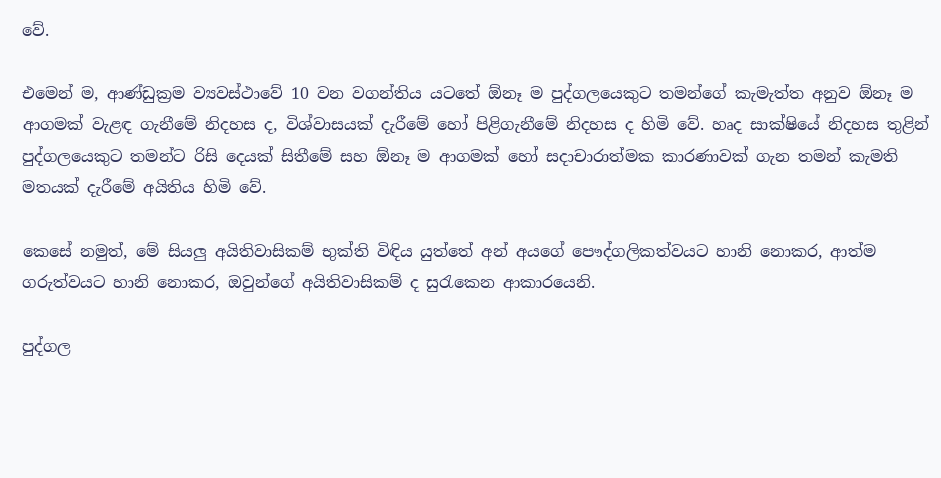වේ.

එමෙන් ම, ආණ්ඩුක්‍රම ව්‍යවස්ථාවේ 10 වන වගන්තිය යටතේ ඕනෑ ම පුද්ගලයෙකුට තමන්ගේ කැමැත්ත අනුව ඕනෑ ම ආගමක් වැළඳ ගැනීමේ නිදහස ද, විශ්වාසයක් දැරීමේ හෝ පිළිගැනීමේ නිදහස ද හිමි වේ. හෘද සාක්ෂියේ නිදහස තුළින් පුද්ගලයෙකුට තමන්ට රිසි දෙයක් සිතීමේ සහ ඕනෑ ම ආගමක් හෝ සදාචාරාත්මක කාරණාවක් ගැන තමන් කැමති මතයක් දැරීමේ අයිතිය හිමි වේ.

කෙසේ නමුත්, මේ සියලු අයිතිවාසිකම් භුක්ති විඳිය යුත්තේ අන් අයගේ පෞද්ගලිකත්වයට හානි නොකර, ආත්ම ගරුත්වයට හානි නොකර, ඔවුන්ගේ අයිතිවාසිකම් ද සුරැකෙන ආකාරයෙනි.

පුද්ගල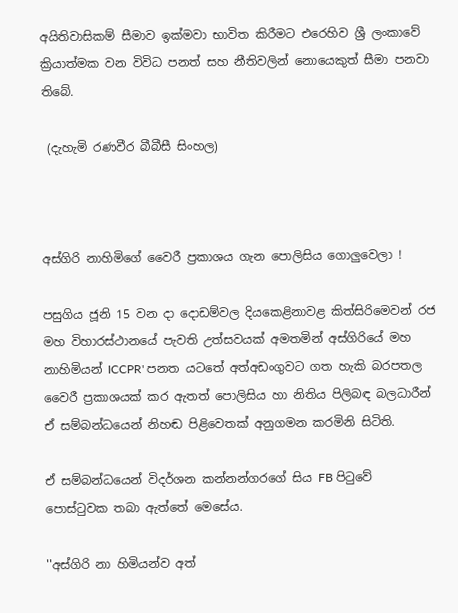අයිතිවාසිකම් සීමාව ඉක්මවා භාවිත කිරීමට එරෙහිව ශ්‍රී ලංකාවේ ක්‍රියාත්මක වන විවිධ පනත් සහ නීතිවලින් නොයෙකුත් සීමා පනවා තිබේ.

 (දැහැමි රණවීර බීබීසී සිංහල)



අස්ගිරි නාහිමිගේ වෛරී ප්‍රකාශය ගැන පොලිසිය ගොලුවෙලා !

පසුගිය ජූනි 15 වන දා දොඩම්වල දියකෙළිනාවළ කිත්සිරිමෙවන් රජ මහ විහාරස්ථානයේ පැවති උත්සවයක් අමතමින් අස්ගිරියේ මහ නාහිමියන් ICCPR' පනත යටතේ අත්අඩංගුවට ගත හැකි බරපතල වෛරී ප්‍රකාශයක් කර ඇතත් පොලිසිය හා නිතිය පිලිබඳ බලධාරීන් ඒ සම්බන්ධයෙන් නිහඬ පිළිවෙතක් අනුගමන කරමිනි සිටිති.

ඒ සම්බන්ධයෙන් විදර්ශන කන්නන්ගරගේ සිය FB පිටුවේ පොස්ටුවක තබා ඇත්තේ මෙසේය.

''අස්ගිරි නා හිමියන්ව අත්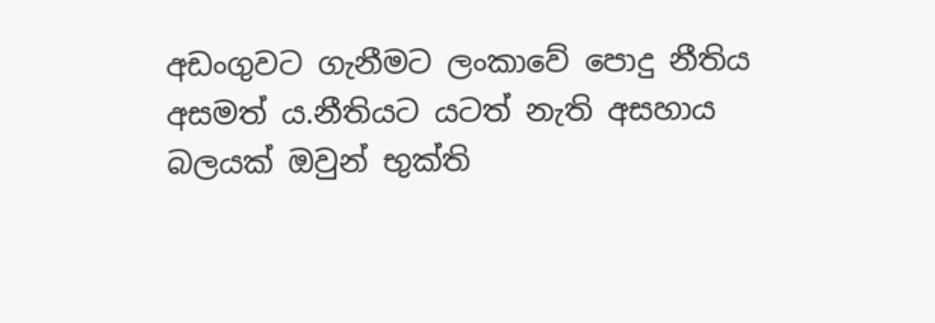අඩංගුවට ගැනීමට ලංකාවේ පොදු නීතිය අසමත්‍ ය.නීතියට යටත් නැති අසහාය බලයක් ඔවුන් භුක්ති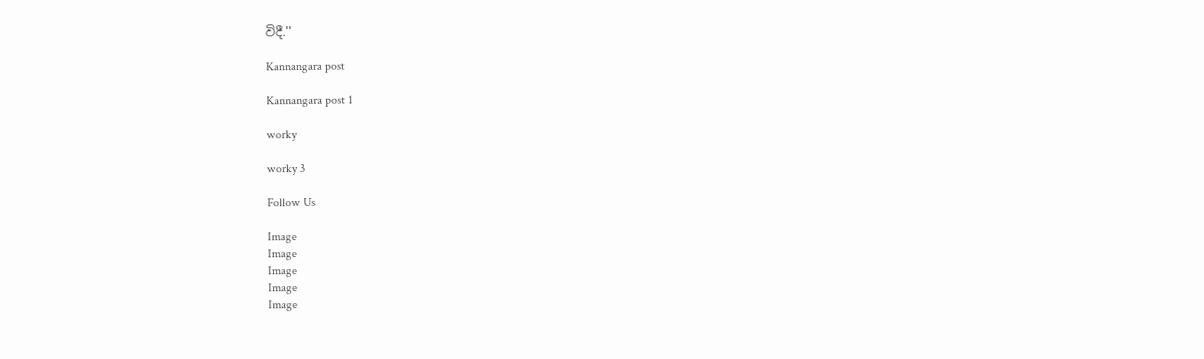විදී.''

Kannangara post

Kannangara post 1

worky

worky 3

Follow Us

Image
Image
Image
Image
Image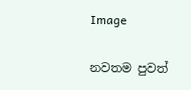Image

නවතම පුවත්